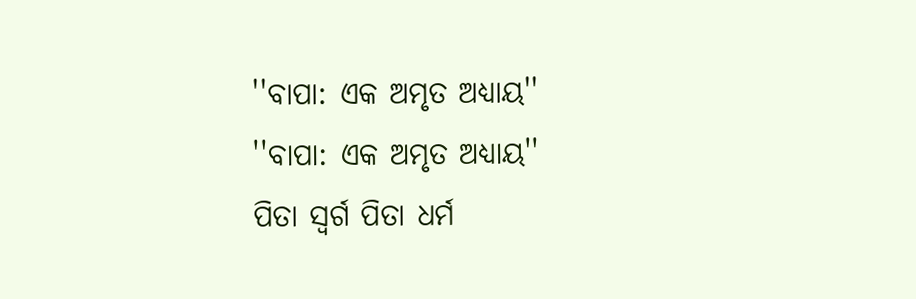''ବାପା: ଏକ ଅମୃତ ଅଧ୍ୟାୟ''
''ବାପା: ଏକ ଅମୃତ ଅଧ୍ୟାୟ''
ପିତା ସ୍ୱର୍ଗ ପିତା ଧର୍ମ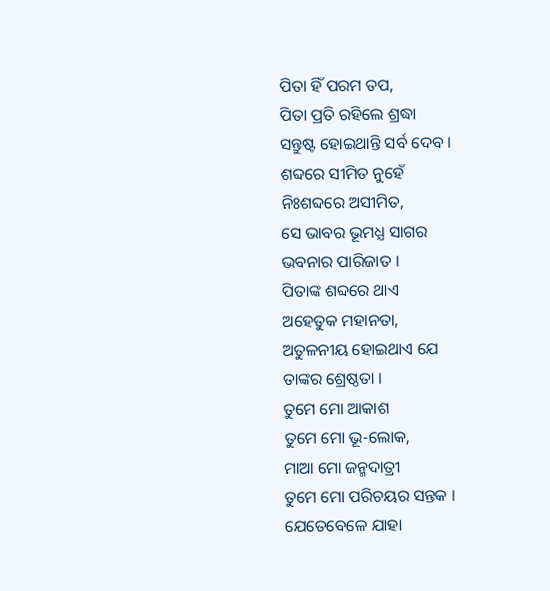ପିତା ହିଁ ପରମ ତପ,
ପିତା ପ୍ରତି ରହିଲେ ଶ୍ରଦ୍ଧା
ସନ୍ତୁଷ୍ଟ ହୋଇଥାନ୍ତି ସର୍ବ ଦେବ ।
ଶବ୍ଦରେ ସୀମିତ ନୁହେଁ
ନିଃଶବ୍ଦରେ ଅସୀମିତ,
ସେ ଭାବର ଭୂମଧ୍ଯ ସାଗର
ଭବନାର ପାରିଜାତ ।
ପିତାଙ୍କ ଶବ୍ଦରେ ଥାଏ
ଅହେତୁକ ମହାନତା,
ଅତୁଳନୀୟ ହୋଇଥାଏ ଯେ
ତାଙ୍କର ଶ୍ରେଷ୍ଠତା ।
ତୁମେ ମୋ ଆକାଶ
ତୁମେ ମୋ ଭୂ-ଲୋକ,
ମାଆ ମୋ ଜନ୍ମଦାତ୍ରୀ
ତୁମେ ମୋ ପରିଚୟର ସନ୍ତକ ।
ଯେତେବେଳେ ଯାହା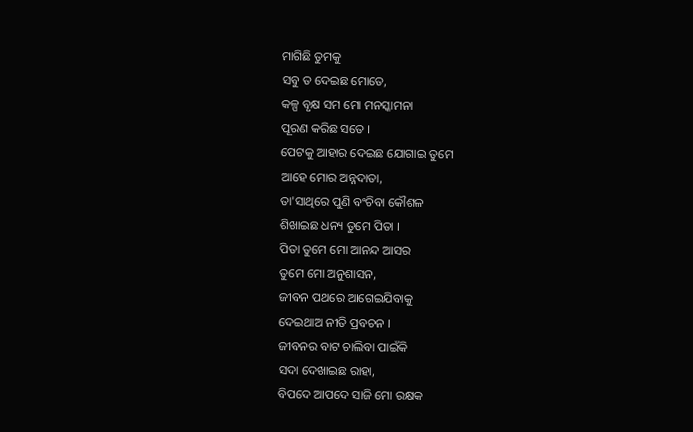ମାଗିଛି ତୁମକୁ
ସବୁ ତ ଦେଇଛ ମୋତେ,
କଳ୍ପ ବୃକ୍ଷ ସମ ମୋ ମନସ୍କାମନା
ପୂରଣ କରିଛ ସତେ ।
ପେଟକୁ ଆହାର ଦେଇଛ ଯୋଗାଇ ତୁମେ
ଆହେ ମୋର ଅନ୍ନଦାତା,
ତା'ସାଥିରେ ପୁଣି ବଂଚିବା କୌଶଳ
ଶିଖାଇଛ ଧନ୍ୟ ତୁମେ ପିତା ।
ପିତା ତୁମେ ମୋ ଆନନ୍ଦ ଆସର
ତୁମେ ମୋ ଅନୁଶାସନ,
ଜୀବନ ପଥରେ ଆଗେଇଯିବାକୁ
ଦେଇଥାଅ ନୀତି ପ୍ରବଚନ ।
ଜୀବନର ବାଟ ଚାଲିବା ପାଇଁକି
ସଦା ଦେଖାଇଛ ରାହା,
ବିପଦେ ଆପଦେ ସାଜି ମୋ ରକ୍ଷକ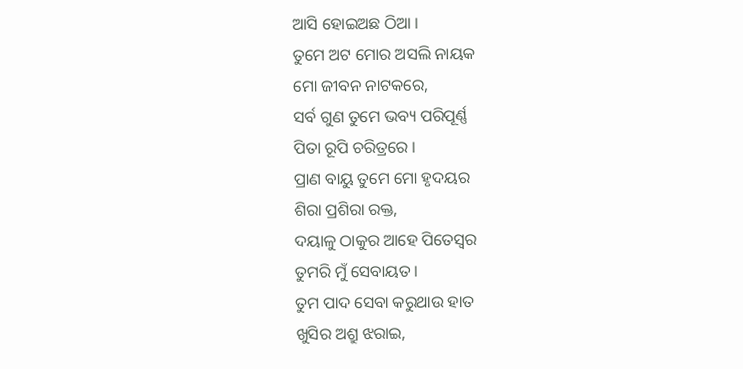ଆସି ହୋଇଅଛ ଠିଆ ।
ତୁମେ ଅଟ ମୋର ଅସଲି ନାୟକ
ମୋ ଜୀବନ ନାଟକରେ,
ସର୍ବ ଗୁଣ ତୁମେ ଭବ୍ୟ ପରିପୂର୍ଣ୍ଣ
ପିତା ରୂପି ଚରିତ୍ରରେ ।
ପ୍ରାଣ ବାୟୁ ତୁମେ ମୋ ହୃଦୟର
ଶିରା ପ୍ରଶିରା ରକ୍ତ,
ଦୟାଳୁ ଠାକୁର ଆହେ ପିତେସ୍ଵର
ତୁମରି ମୁଁ ସେବାୟତ ।
ତୁମ ପାଦ ସେବା କରୁଥାଉ ହାତ
ଖୁସିର ଅଶ୍ରୁ ଝରାଇ,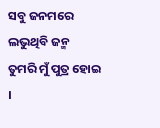ସବୁ ଜନମରେ ଲଭୁଥିବି ଜନ୍ମ
ତୁମରି ମୁଁ ପୁତ୍ର ହୋଇ ।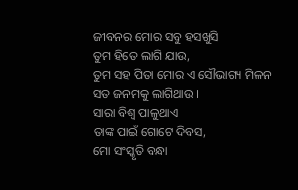ଜୀବନର ମୋର ସବୁ ହସଖୁସି
ତୁମ ହିତେ ଲାଗି ଯାଉ,
ତୁମ ସହ ପିତା ମୋର ଏ ସୌଭାଗ୍ୟ ମିଳନ
ସତ ଜନମକୁ ଲାଗିଥାଉ ।
ସାରା ବିଶ୍ୱ ପାଳୁଥାଏ
ତାଙ୍କ ପାଇଁ ଗୋଟେ ଦିବସ,
ମୋ ସଂସ୍କୃତି ବନ୍ଧା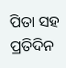ପିତା ସହ
ପ୍ରତିଦିନ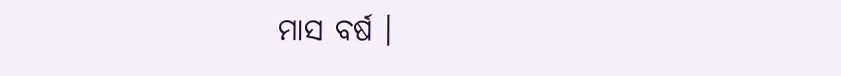ମାସ ବର୍ଷ ।